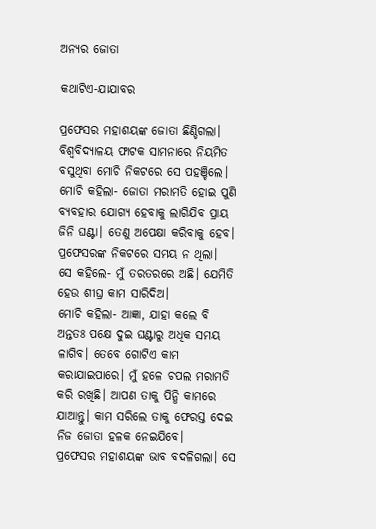ଅନ୍ୟର ଜୋତା

କଥାଟିଏ-ଯାଯାବର

ପ୍ରଫେସର ମହାଶୟଙ୍କ ଜୋତା ଛିଣ୍ଡିଗଲା। ବିଶ୍ବବିଦ୍ୟାଳୟ ଫାଟକ ସାମନାରେ ନିୟମିତ ବସୁଥିବା ମୋଚି ନିକଟରେ ସେ ପହଞ୍ଚିଲେ। ମୋଚି କହିଲା- ଜୋତା ମରାମତି ହୋଇ ପୁଣି ବ୍ୟବହାର ଯୋଗ୍ୟ ହେବାକୁ ଲାଗିଯିବ ପ୍ରାୟ ଜିନି ଘଣ୍ଟା। ତେଣୁ ଅପେକ୍ଷା କରିବାକୁ ହେବ। ପ୍ରଫେସରଙ୍କ ନିକଟରେ ସମୟ ନ ଥିଲା।
ସେ କହିଲେ- ମୁଁ ତରତରରେ ଅଛି। ଯେମିତି ହେଉ ଶୀଘ୍ର କାମ ସାରିଦିଅ।
ମୋଚି କହିଲା- ଆଜ୍ଞା, ଯାହା କଲେ ବି ଅନ୍ତତଃ ପକ୍ଷେ ଦୁଇ ଘଣ୍ଟାରୁ ଅଧିକ ସମୟ ଳାଗିବ। ତେବେ ଗୋଟିଏ କାମ କରାଯାଇପାରେ। ମୁଁ ହଳେ ଚପଲ ମରାମତି କରି ରଖିଛି। ଆପଣ ତାକୁ ପିନ୍ଧି କାମରେ ଯାଆନ୍ତୁ। କାମ ସରିଲେ ତାକୁ ଫେରସ୍ତ ଦେଇ ନିଜ ଜୋତା ହଳକ ନେଇଯିବେ।
ପ୍ରଫେସର ମହାଶୟଙ୍କ ଭାବ ବଦଳିଗଲା। ସେ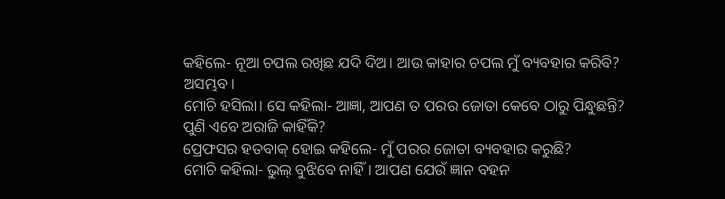କହିଲେ- ନୂଆ ଚପଲ ରଖିଛ ଯଦି ଦିଅ। ଆଉ କାହାର ଚପଲ ମୁଁ ବ୍ୟବହାର କରିବି? ଅସମ୍ଭବ।
ମୋଚି ହସିଲା। ସେ କହିଲା- ଆଜ୍ଞା, ଆପଣ ତ ପରର ଜୋତା କେବେ ଠାରୁ ପିନ୍ଧୁଛନ୍ତି? ପୁଣି ଏବେ ଅରାଜି କାହିଁକି?
ପ୍ର‌େଫସର ହତବାକ୍‌ ହୋଇ କହିଲେ- ମୁଁ ପରର ଜୋ‌ତା ବ୍ୟବହାର କରୁଛି?
ମୋଚି କହିଲା- ଭୁଲ୍‌ ବୁଝିବେ ନାହିଁ। ଆପଣ ଯେଉଁ ଜ୍ଞାନ ବହନ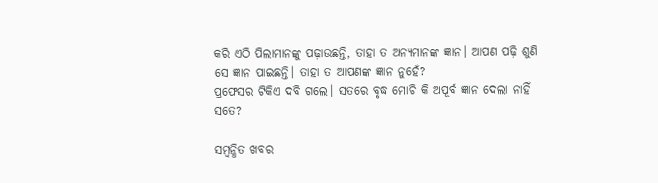କରି ଏଠି ପିଲାମାନଙ୍କୁ ପଢ଼ାଉଛନ୍ତି, ତାହା ତ ଅନ୍ୟମାନଙ୍କ ଜ୍ଞାନ। ଆପଣ ପଢ଼ି ଶୁଣି ସେ ଜ୍ଞାନ ପାଇଛନ୍ତି। ତାହା ତ ଆପଣଙ୍କ ଜ୍ଞାନ ନୁହେଁ?
ପ୍ରଫେସର ଟିକିଏ ଦବି ଗଲେ। ସତରେ ବୃଦ୍ଧ ମୋଚି କି ଅପୂର୍ବ ଜ୍ଞାନ ଦେଲା ନାହିଁ ସତେ?

ସମ୍ବନ୍ଧିତ ଖବର